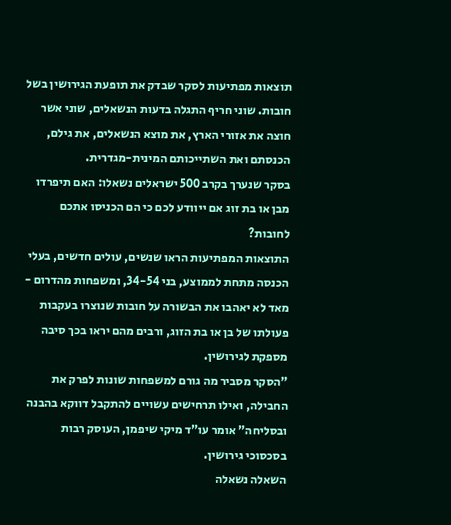תוצאות מפתיעות לסקר שבדק את תופעת הגירושין בשל חובות. שוני חריף התגלה בדעות הנשאלים, שוני אשר חוצה את אזורי הארץ, את מוצא הנשאלים, את גילם, הכנסתם ואת השתייכותם המינית-מגדרית.
בסקר שנערך בקרב 500 ישראלים נשאלו: האם תיפרדו מבן או בת זוג אם ייוודע לכם כי הם הכניסו אתכם לחובות?
התוצאות המפתיעות הראו שנשים, עולים חדשים, בעלי הכנסה מתחת לממוצע, בני 34-54, ומשפחות מהדרום - מאד לא יאהבו את הבשורה על חובות שנוצרו בעקבות פעולתו של בן או בת הזוג, ורבים מהם יראו בכך סיבה מספקת לגירושין.
"הסקר מסביר מה גורם למשפחות שונות לפרק את החבילה, ואילו תרחישים עשויים להתקבל דווקא בהבנה ובסליחה" אומר עו"ד מיקי שיפמן, העוסק רבות בסכסוכי גירושין.
השאלה נשאלה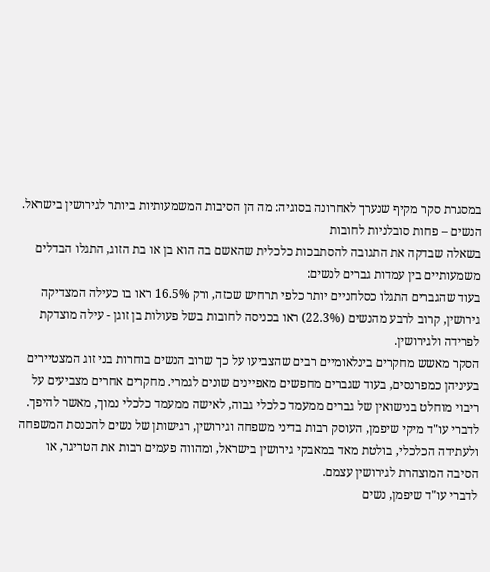במסגרת סקר מקיף שנערך לאחרונה בסוגיה: מה הן הסיבות המשמעותיות ביותר לגירושין בישראל.
הנשים – פחות סובלניות לחובות
בשאלה שבדקה את התגובה להסתבכות כלכלית שהאשם בה הוא בן או בת הזוג, התגלו הבדלים משמעותיים בין עמדות גברים לנשים:
בעוד שהגברים התגלו כסלחניים יותר כלפי תרחיש שכזה, ורק 16.5% ראו בו כעילה המצדיקה גירושין, קרוב לרבע מהנשים (22.3%) ראו בכניסה לחובות בשל פעולות בן זוגן - עילה מוצדקת לפרידה ולגירושין.
הסקר מאשש מחקרים בינלאומיים רבים שהצביעו על כך שרוב הנשים בוחרות בני זוג המצטיירים בעיניהן כמפרנסים, בעוד שגברים מחפשים מאפיינים שונים לגמרי. מחקרים אחרים מצביעים על ריבוי מוחלט בנישואין של גברים ממעמד כלכלי גבוה, לאישה ממעמד כלכלי נמוך, מאשר להיפך.
לדברי עו"ד מיקי שיפמן, העוסק רבות בדיני משפחה וגירושין, רגישותן של נשים להכנסת המשפחה ולעתידה הכלכלי, בולטת מאד במאבקי גירושין בישראל, ומהווה פעמים רבות את הטריגר, או הסיבה המוצהרת לגירושין עצמם.
לדברי עו"ד שיפמן, נשים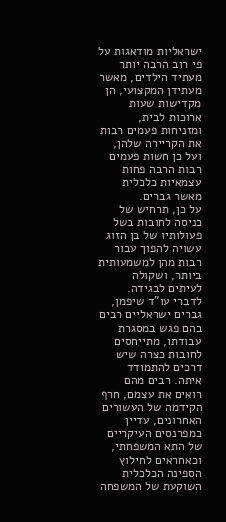ישראליות מודאגות על פי רוב הרבה יותר מעתיד הילדים, מאשר מעתידן המקצועי, הן מקדישות שעות ארוכות לבית, ומזניחות פעמים רבות את הקריירה שלהן, ועל כן חשות פעמים רבות הרבה פחות עצמאיות כלכלית מאשר גברים.
על כן, תרחיש של כניסה לחובות בשל פעולותיו של בן הזוג עשויה להפוך עבור רבות מהן למשמעותית ביותר, ושקולה לעיתים לבגידה.
לדברי עו"ד שיפמן, גברים ישראליים רבים בהם פגש במסגרת עבודתו, מתייחסים לחובות כצרה שיש דרכים להתמודד איתה. רבים מהם רואים את עצמם, חרף הקידמה של העשורים האחרונים, עדיין כמפרנסים העיקריים של התא המשפחתי, וכאחראים לחילוץ הספינה הכלכלית השוקעת של המשפחה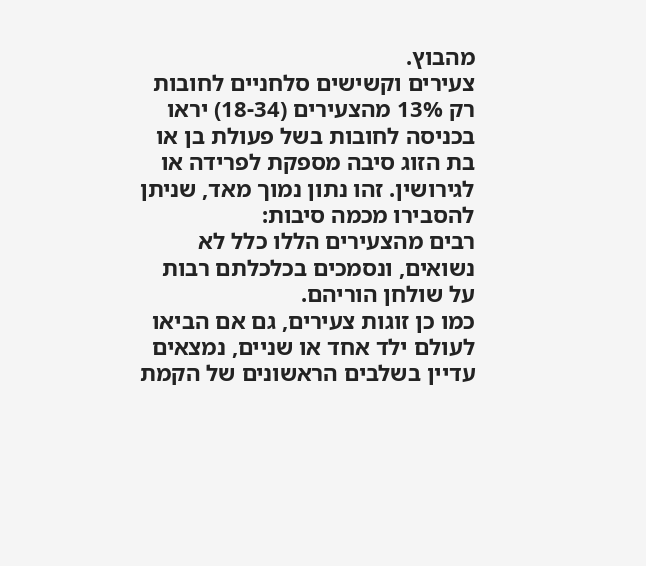מהבוץ.
צעירים וקשישים סלחניים לחובות
רק 13% מהצעירים (18-34) יראו בכניסה לחובות בשל פעולת בן או בת הזוג סיבה מספקת לפרידה או לגירושין. זהו נתון נמוך מאד, שניתן להסבירו מכמה סיבות:
רבים מהצעירים הללו כלל לא נשואים, ונסמכים בכלכלתם רבות על שולחן הוריהם.
כמו כן זוגות צעירים, גם אם הביאו לעולם ילד אחד או שניים, נמצאים עדיין בשלבים הראשונים של הקמת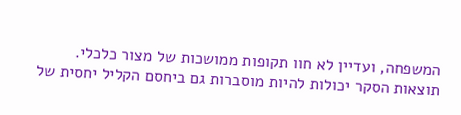המשפחה, ועדיין לא חוו תקופות ממושכות של מצור כלכלי.
תוצאות הסקר יכולות להיות מוסברות גם ביחסם הקליל יחסית של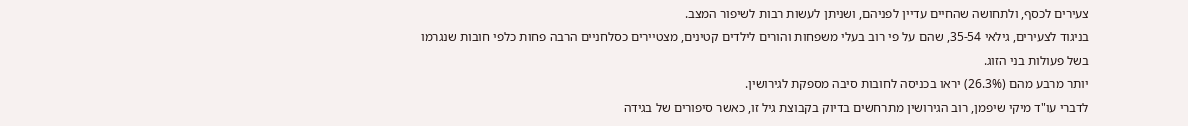צעירים לכסף, ולתחושה שהחיים עדיין לפניהם, ושניתן לעשות רבות לשיפור המצב.
בניגוד לצעירים, גילאי 35-54, שהם על פי רוב בעלי משפחות והורים לילדים קטינים, מצטיירים כסלחניים הרבה פחות כלפי חובות שנגרמו בשל פעולות בני הזוג.
יותר מרבע מהם (26.3%) יראו בכניסה לחובות סיבה מספקת לגירושין.
לדברי עו"ד מיקי שיפמן, רוב הגירושין מתרחשים בדיוק בקבוצת גיל זו, כאשר סיפורים של בגידה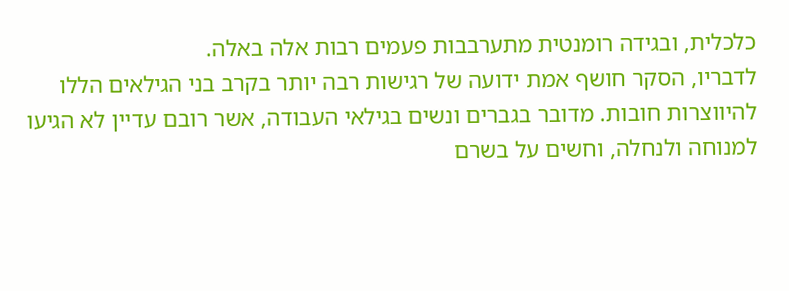כלכלית, ובגידה רומנטית מתערבבות פעמים רבות אלה באלה.
לדבריו, הסקר חושף אמת ידועה של רגישות רבה יותר בקרב בני הגילאים הללו להיווצרות חובות. מדובר בגברים ונשים בגילאי העבודה, אשר רובם עדיין לא הגיעו למנוחה ולנחלה, וחשים על בשרם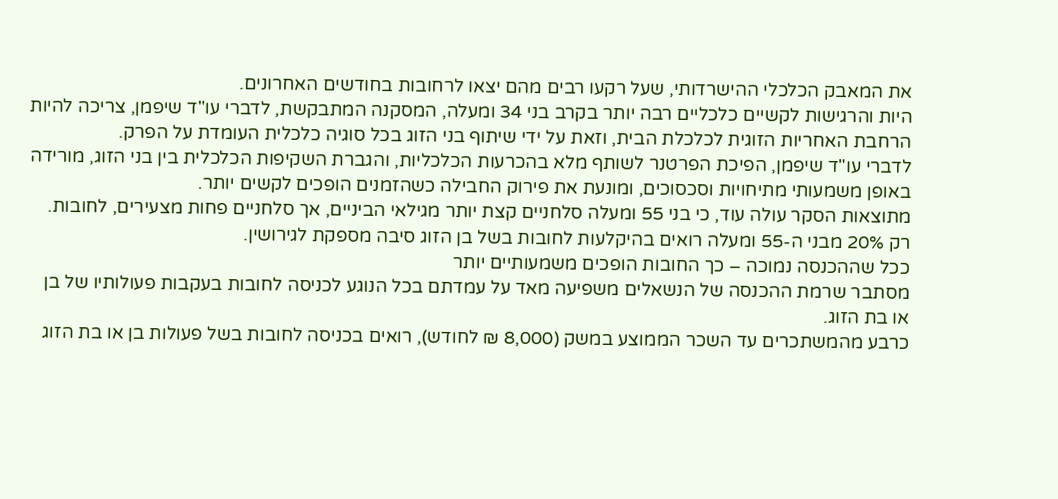את המאבק הכלכלי ההישרדותי, שעל רקעו רבים מהם יצאו לרחובות בחודשים האחרונים.
היות והרגישות לקשיים כלכליים רבה יותר בקרב בני 34 ומעלה, המסקנה המתבקשת, לדברי עו"ד שיפמן, צריכה להיות הרחבת האחריות הזוגית לכלכלת הבית, וזאת על ידי שיתוף בני הזוג בכל סוגיה כלכלית העומדת על הפרק.
לדברי עו"ד שיפמן, הפיכת הפרטנר לשותף מלא בהכרעות הכלכליות, והגברת השקיפות הכלכלית בין בני הזוג, מורידה באופן משמעותי מתיחויות וסכסוכים, ומונעת את פירוק החבילה כשהזמנים הופכים לקשים יותר.
מתוצאות הסקר עולה עוד, כי בני 55 ומעלה סלחניים קצת יותר מגילאי הביניים, אך סלחניים פחות מצעירים, לחובות.
רק 20% מבני ה-55 ומעלה רואים בהיקלעות לחובות בשל בן הזוג סיבה מספקת לגירושין.
ככל שההכנסה נמוכה – כך החובות הופכים משמעותיים יותר
מסתבר שרמת ההכנסה של הנשאלים משפיעה מאד על עמדתם בכל הנוגע לכניסה לחובות בעקבות פעולותיו של בן או בת הזוג.
כרבע מהמשתכרים עד השכר הממוצע במשק (8,000 ₪ לחודש), רואים בכניסה לחובות בשל פעולות בן או בת הזוג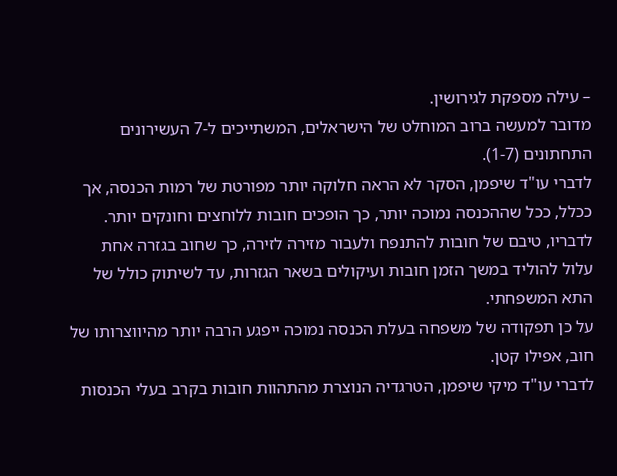– עילה מספקת לגירושין.
מדובר למעשה ברוב המוחלט של הישראלים, המשתייכים ל-7 העשירונים התחתונים (1-7).
לדברי עו"ד שיפמן, הסקר לא הראה חלוקה יותר מפורטת של רמות הכנסה, אך ככלל, ככל שההכנסה נמוכה יותר, כך הופכים חובות ללוחצים וחונקים יותר.
לדבריו, טיבם של חובות להתנפח ולעבור מזירה לזירה, כך שחוב בגזרה אחת עלול להוליד במשך הזמן חובות ועיקולים בשאר הגזרות, עד לשיתוק כולל של התא המשפחתי.
על כן תפקודה של משפחה בעלת הכנסה נמוכה ייפגע הרבה יותר מהיווצרותו של חוב, אפילו קטן.
לדברי עו"ד מיקי שיפמן, הטרגדיה הנוצרת מהתהוות חובות בקרב בעלי הכנסות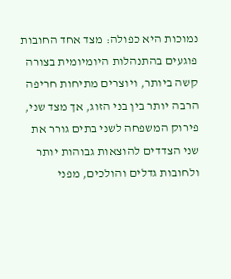נמוכות היא כפולה: מצד אחד החובות פוגעים בהתנהלות היומיומית בצורה קשה ביותר, ויוצרים מתיחות חריפה הרבה יותר בין בני הזוג, אך מצד שני, פירוק המשפחה לשני בתים גורר את שני הצדדים להוצאות גבוהות יותר ולחובות גדלים והולכים, מפני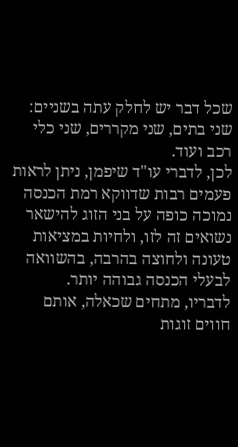שכל דבר יש לחלק עתה בשניים: שני בתים, שני מקררים, שני כלי רכב ועוד.
לכן, לדברי עו"ד שיפמן, ניתן לראות פעמים רבות שדווקא רמת הכנסה נמוכה כופה על בני הזוג להישאר נשואים זה לזו, ולחיות במציאות טעונה ולחוצה בהרבה, בהשוואה לבעלי הכנסה גבוהה יותר.
לדבריו, מתחים שכאלה, אותם חווים זוגות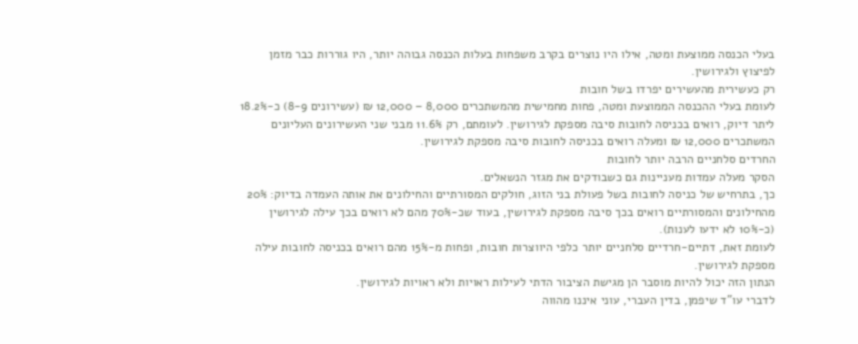בעלי הכנסה ממוצעת ומטה, אילו היו נוצרים בקרב משפחות בעלות הכנסה גבוהה יותר, היו גוררות כבר מזמן לפיצוץ ולגירושין.
רק כעשירית מהעשירים יפרדו בשל חובות
לעומת בעלי ההכנסה הממוצעת ומטה, פחות מחמישית מהמשתכרים 8,000 – 12,000 ₪ (עשירונים 8-9) כ-18.2% ליתר דיוק, רואים בכניסה לחובות סיבה מספקת לגירושין. לעומתם, רק 11.6% מבני שני העשירונים העליונים המשתכרים 12,000 ₪ ומעלה רואים בכניסה לחובות סיבה מספקת לגירושין.
החרדים סלחניים הרבה יותר לחובות
הסקר מעלה עמדות מעניינות גם כשבודקים את מגזר הנשאלים.
כך, בתרחיש של כניסה לחובות בשל פעולת בני הזוג, חולקים המסורתיים והחילונים את אותה העמדה בדיוק: 20% מהחילונים והמסורתיים רואים בכך סיבה מספקת לגירושין, בעוד שכ-70% מהם לא רואים בכך עילה לגירושין (כ-10% לא ידעו לענות).
לעומת זאת, דתיים-חרדיים סלחניים יותר כלפי היווצרות חובות, ופחות מ-15% מהם רואים בכניסה לחובות עילה מספקת לגירושין.
הנתון הזה יכול להיות מוסבר הן מגישת הציבור הדתי לעילות ראויות ולא ראויות לגירושין.
לדברי עו"ד שיפמן, בדין העברי, עוני איננו מהווה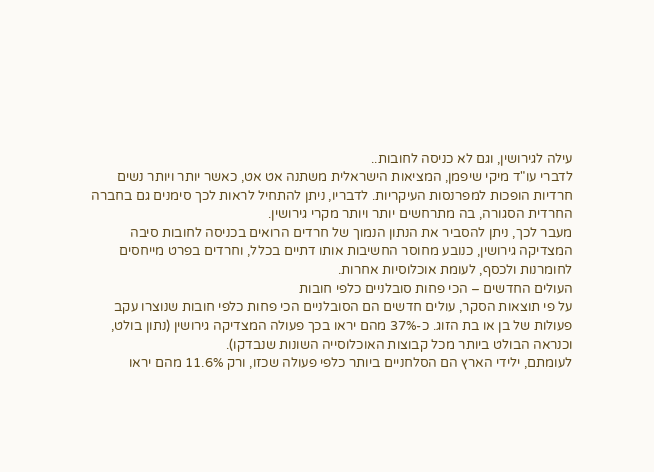עילה לגירושין, וגם לא כניסה לחובות..
לדברי עו"ד מיקי שיפמן, המציאות הישראלית משתנה אט אט, כאשר יותר ויותר נשים חרדיות הופכות למפרנסות העיקריות. לדבריו, ניתן להתחיל לראות לכך סימנים גם בחברה החרדית הסגורה, בה מתרחשים יותר ויותר מקרי גירושין.
מעבר לכך, ניתן להסביר את הנתון הנמוך של חרדים הרואים בכניסה לחובות סיבה המצדיקה גירושין, כנובע מחוסר החשיבות אותו דתיים בכלל, וחרדים בפרט מייחסים לחומרנות ולכסף, לעומת אוכלוסיות אחרות.
העולים החדשים – הכי פחות סובלניים כלפי חובות
על פי תוצאות הסקר, עולים חדשים הם הסובלניים הכי פחות כלפי חובות שנוצרו עקב פעולות של בן או בת הזוג. כ-37% מהם יראו בכך פעולה המצדיקה גירושין (נתון בולט, וכנראה הבולט ביותר מכל קבוצות האוכלוסייה השונות שנבדקו).
לעומתם, ילידי הארץ הם הסלחניים ביותר כלפי פעולה שכזו, ורק 11.6% מהם יראו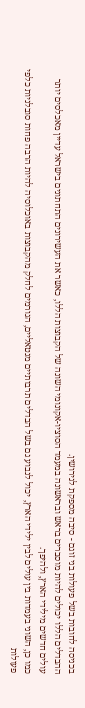בכניסה לחובות בשל פעולות בני זוגם - סיבה מספקת לגירושין.
ההבדלים הללו יכולים להיות מוסברים בראש ובראשונה במעמד הסוציו-אקונומי השונה של הקבוצות הללו, כאשר את העשירונים התחתונים בישראל עדיין מאכלסים יותר עולים חדשים מילידי הארץ, ולהיפך.
כמו כן, השוני בעמדות בין עולים לבין ילידי הארץ, יכול לנבוע גם בשל הבדלים תרבותיים מנטאליים, הגורמים לחלק מהקבוצות באוכלוסיה להיות הרבה פחות סובלניות כלפי פעולות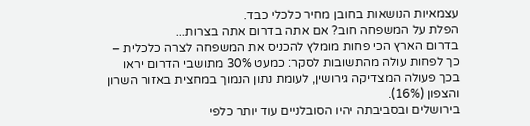עצמאיות הנושאות בחובן מחיר כלכלי כבד.
הפלת על המשפחה חוב? אם אתה בדרום אתה בצרות...
בדרום הארץ הכי פחות מומלץ להכניס את המשפחה לצרה כלכלית – כך לפחות עולה מהתשובות לסקר: כמעט 30% מתושבי הדרום יראו בכך פעולה המצדיקה גירושין, לעומת נתון הנמוך במחצית באזור השרון והצפון (16%).
בירושלים ובסביבתה יהיו הסובלניים עוד יותר כלפי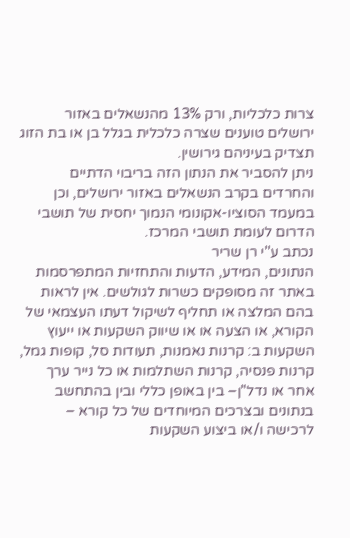צרות כלכליות, ורק 13% מהנשאלים באזור ירושלים טוענים שצרה כלכלית בגלל בן או בת הזוג תצדיק בעיניהם גירושין.
ניתן להסביר את הנתון הזה בריבוי הדתיים והחרדים בקרב הנשאלים באזור ירושלים, וכן במעמד הסוציו-אקונומי הנמוך יחסית של תושבי הדרום לעומת תושבי המרכז.
נכתב ע''י רן שריר
הנתונים, המידע, הדעות והתחזיות המתפרסמות באתר זה מסופקים כשרות לגולשים. אין לראות בהם המלצה או תחליף לשיקול דעתו העצמאי של הקורא, או הצעה או או שיווק השקעות או ייעוץ השקעות ב: קרנות נאמנות, תעודות סל, קופות גמל, קרנות פנסיה, קרנות השתלמות או כל נייר ערך אחר או נדל"ן– בין באופן כללי ובין בהתחשב בנתונים ובצרכים המיוחדים של כל קורא – לרכישה ו/או ביצוע השקעות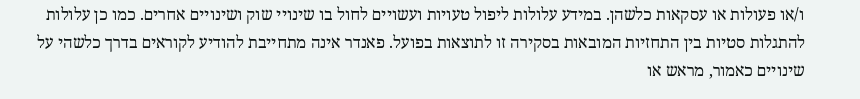ו/או פעולות או עסקאות כלשהן. במידע עלולות ליפול טעויות ועשויים לחול בו שינויי שוק ושינויים אחרים. כמו כן עלולות להתגלות סטיות בין התחזיות המובאות בסקירה זו לתוצאות בפועל. פאנדר אינה מתחייבת להודיע לקוראים בדרך כלשהי על שינויים כאמור, מראש או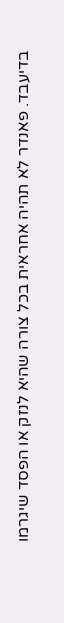בדיעבד. פאנדר לא תהיה אחראית בכל צורה שהיא לנזק או הפסד שיגרמו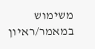משימוש במאמר/ראיון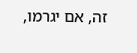זה, אם יגרמו,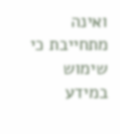ואינה מתחייבת כי שימוש במידע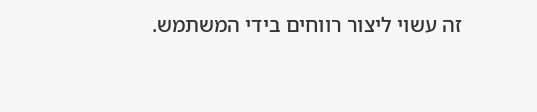זה עשוי ליצור רווחים בידי המשתמש.